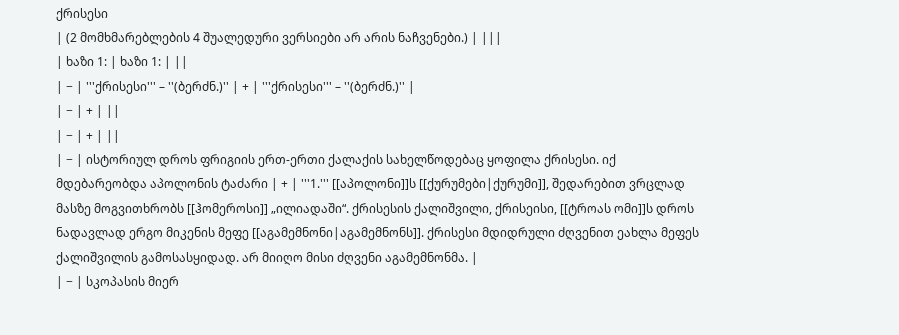ქრისესი
| (2 მომხმარებლების 4 შუალედური ვერსიები არ არის ნაჩვენები.) | |||
| ხაზი 1: | ხაზი 1: | ||
| − | '''ქრისესი''' – ''(ბერძნ.)'' | + | '''ქრისესი''' – ''(ბერძნ.)'' |
| − | + | ||
| − | + | ||
| − | ისტორიულ დროს ფრიგიის ერთ-ერთი ქალაქის სახელწოდებაც ყოფილა ქრისესი. იქ მდებარეობდა აპოლონის ტაძარი | + | '''1.''' [[აპოლონი]]ს [[ქურუმები|ქურუმი]], შედარებით ვრცლად მასზე მოგვითხრობს [[ჰომეროსი]] „ილიადაში“. ქრისესის ქალიშვილი, ქრისეისი, [[ტროას ომი]]ს დროს ნადავლად ერგო მიკენის მეფე [[აგამემნონი|აგამემნონს]]. ქრისესი მდიდრული ძღვენით ეახლა მეფეს ქალიშვილის გამოსასყიდად. არ მიიღო მისი ძღვენი აგამემნონმა. |
| − | სკოპასის მიერ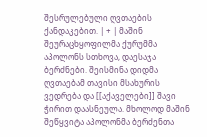შესრულებული ღვთაების ქანდაკებით. | + | მაშინ შეურაცხყოფილმა ქურუმმა აპოლონს სთხოვა, დაესაჯა ბერძნები. შეისმინა დიდმა ღვთაებამ თავისი მსახურის ვედრება და [[აქაველები]] შავი ჭირით დაასნეულა. მხოლოდ მაშინ შეწყვიტა აპოლონმა ბერძენთა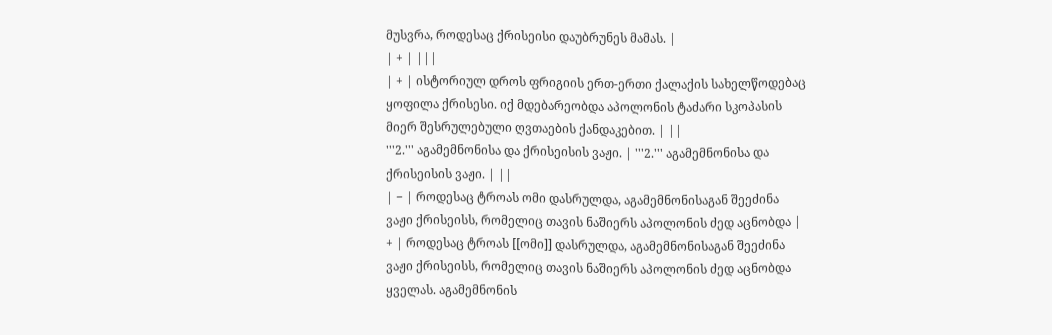მუსვრა, როდესაც ქრისეისი დაუბრუნეს მამას. |
| + | |||
| + | ისტორიულ დროს ფრიგიის ერთ-ერთი ქალაქის სახელწოდებაც ყოფილა ქრისესი. იქ მდებარეობდა აპოლონის ტაძარი სკოპასის მიერ შესრულებული ღვთაების ქანდაკებით. | ||
'''2.''' აგამემნონისა და ქრისეისის ვაჟი. | '''2.''' აგამემნონისა და ქრისეისის ვაჟი. | ||
| − | როდესაც ტროას ომი დასრულდა, აგამემნონისაგან შეეძინა ვაჟი ქრისეისს, რომელიც თავის ნაშიერს აპოლონის ძედ აცნობდა | + | როდესაც ტროას [[ომი]] დასრულდა, აგამემნონისაგან შეეძინა ვაჟი ქრისეისს, რომელიც თავის ნაშიერს აპოლონის ძედ აცნობდა ყველას. აგამემნონის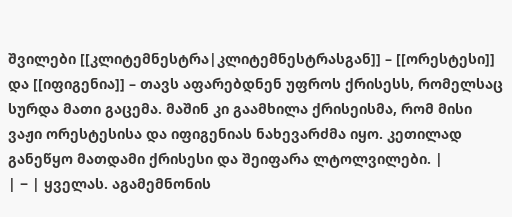შვილები [[კლიტემნესტრა|კლიტემნესტრასგან]] – [[ორესტესი]] და [[იფიგენია]] – თავს აფარებდნენ უფროს ქრისესს, რომელსაც სურდა მათი გაცემა. მაშინ კი გაამხილა ქრისეისმა, რომ მისი ვაჟი ორესტესისა და იფიგენიას ნახევარძმა იყო. კეთილად განეწყო მათდამი ქრისესი და შეიფარა ლტოლვილები. |
| − | ყველას. აგამემნონის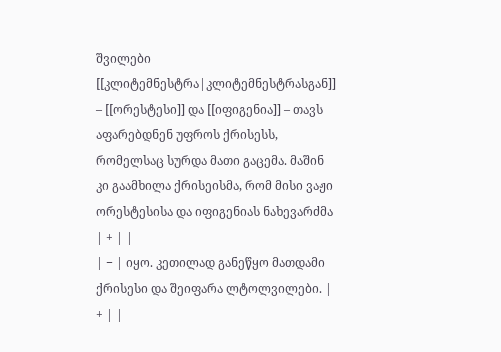შვილები [[კლიტემნესტრა|კლიტემნესტრასგან]] – [[ორესტესი]] და [[იფიგენია]] – თავს აფარებდნენ უფროს ქრისესს, რომელსაც სურდა მათი გაცემა. მაშინ კი გაამხილა ქრისეისმა, რომ მისი ვაჟი ორესტესისა და იფიგენიას ნახევარძმა | + | |
| − | იყო. კეთილად განეწყო მათდამი ქრისესი და შეიფარა ლტოლვილები. | + | |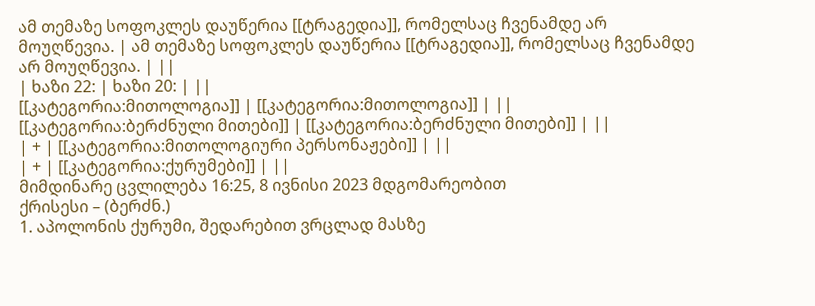ამ თემაზე სოფოკლეს დაუწერია [[ტრაგედია]], რომელსაც ჩვენამდე არ მოუღწევია. | ამ თემაზე სოფოკლეს დაუწერია [[ტრაგედია]], რომელსაც ჩვენამდე არ მოუღწევია. | ||
| ხაზი 22: | ხაზი 20: | ||
[[კატეგორია:მითოლოგია]] | [[კატეგორია:მითოლოგია]] | ||
[[კატეგორია:ბერძნული მითები]] | [[კატეგორია:ბერძნული მითები]] | ||
| + | [[კატეგორია:მითოლოგიური პერსონაჟები]] | ||
| + | [[კატეგორია:ქურუმები]] | ||
მიმდინარე ცვლილება 16:25, 8 ივნისი 2023 მდგომარეობით
ქრისესი – (ბერძნ.)
1. აპოლონის ქურუმი, შედარებით ვრცლად მასზე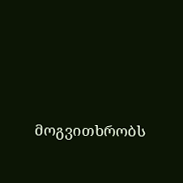მოგვითხრობს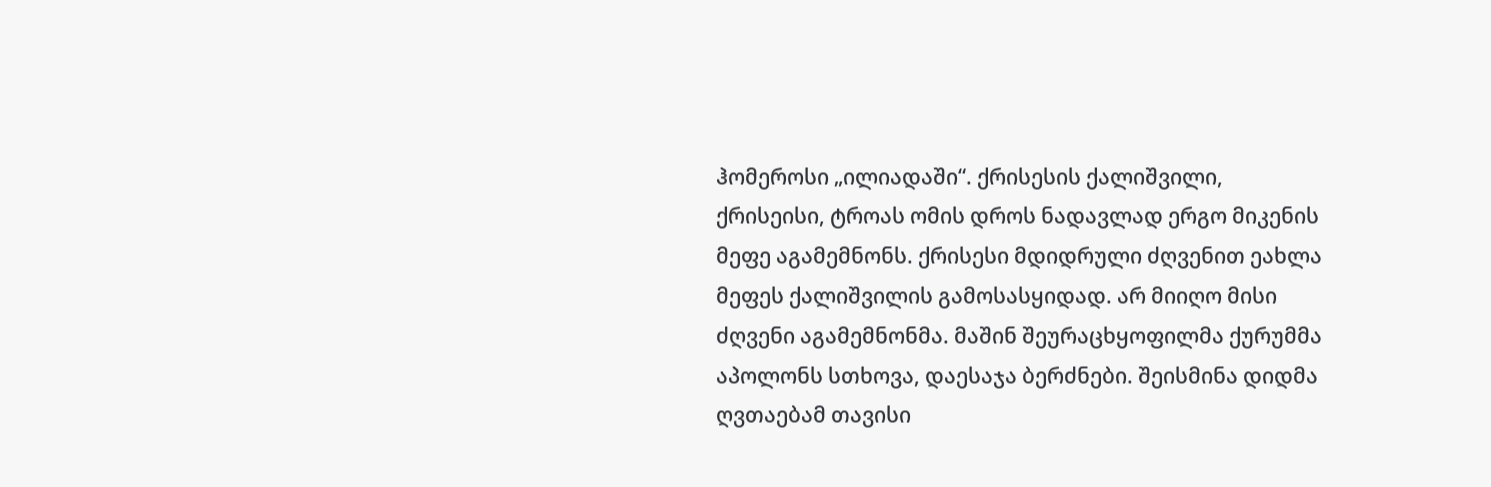ჰომეროსი „ილიადაში“. ქრისესის ქალიშვილი, ქრისეისი, ტროას ომის დროს ნადავლად ერგო მიკენის მეფე აგამემნონს. ქრისესი მდიდრული ძღვენით ეახლა მეფეს ქალიშვილის გამოსასყიდად. არ მიიღო მისი ძღვენი აგამემნონმა. მაშინ შეურაცხყოფილმა ქურუმმა აპოლონს სთხოვა, დაესაჯა ბერძნები. შეისმინა დიდმა ღვთაებამ თავისი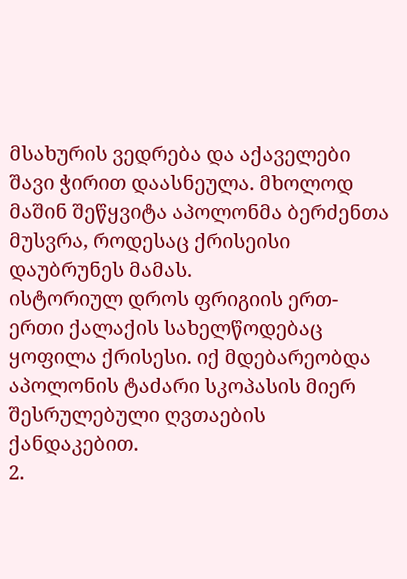მსახურის ვედრება და აქაველები შავი ჭირით დაასნეულა. მხოლოდ მაშინ შეწყვიტა აპოლონმა ბერძენთა მუსვრა, როდესაც ქრისეისი დაუბრუნეს მამას.
ისტორიულ დროს ფრიგიის ერთ-ერთი ქალაქის სახელწოდებაც ყოფილა ქრისესი. იქ მდებარეობდა აპოლონის ტაძარი სკოპასის მიერ შესრულებული ღვთაების ქანდაკებით.
2.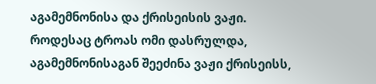აგამემნონისა და ქრისეისის ვაჟი.
როდესაც ტროას ომი დასრულდა, აგამემნონისაგან შეეძინა ვაჟი ქრისეისს,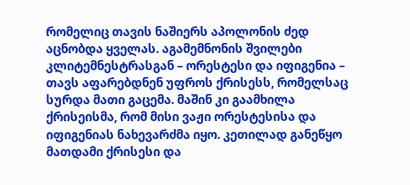რომელიც თავის ნაშიერს აპოლონის ძედ აცნობდა ყველას. აგამემნონის შვილები კლიტემნესტრასგან – ორესტესი და იფიგენია – თავს აფარებდნენ უფროს ქრისესს, რომელსაც სურდა მათი გაცემა. მაშინ კი გაამხილა ქრისეისმა, რომ მისი ვაჟი ორესტესისა და იფიგენიას ნახევარძმა იყო. კეთილად განეწყო მათდამი ქრისესი და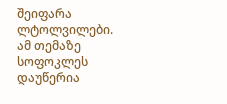შეიფარა ლტოლვილები.
ამ თემაზე სოფოკლეს დაუწერია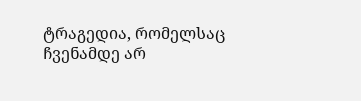ტრაგედია, რომელსაც ჩვენამდე არ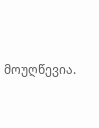მოუღწევია.